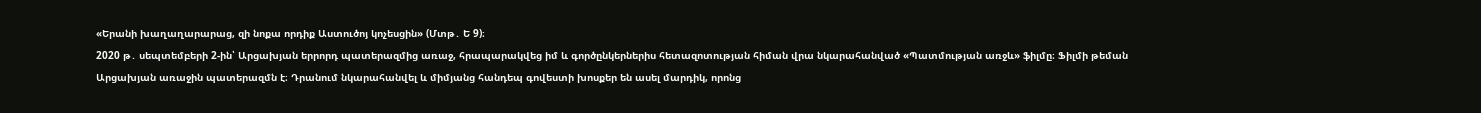«Երանի խաղաղարարաց, զի նոքա որդիք Աստուծոյ կոչեսցին» (Մտթ․ Ե 9)։
2020 թ․ սեպտեմբերի 2-ին՝ Արցախյան երրորդ պատերազմից առաջ, հրապարակվեց իմ և գործընկերներիս հետազոտության հիման վրա նկարահանված «Պատմության առջև» ֆիլմը։ Ֆիլմի թեման Արցախյան առաջին պատերազմն է։ Դրանում նկարահանվել և միմյանց հանդեպ գովեստի խոսքեր են ասել մարդիկ, որոնց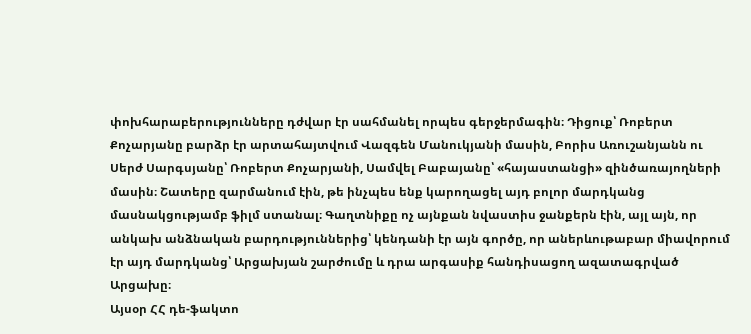փոխհարաբերությունները դժվար էր սահմանել որպես գերջերմագին։ Դիցուք՝ Ռոբերտ Քոչարյանը բարձր էր արտահայտվում Վազգեն Մանուկյանի մասին, Բորիս Առուշանյանն ու Սերժ Սարգսյանը՝ Ռոբերտ Քոչարյանի, Սամվել Բաբայանը՝ «հայաստանցի» զինծառայողների մասին։ Շատերը զարմանում էին, թե ինչպես ենք կարողացել այդ բոլոր մարդկանց մասնակցությամբ ֆիլմ ստանալ։ Գաղտնիքը ոչ այնքան նվաստիս ջանքերն էին, այլ այն, որ անկախ անձնական բարդություններից՝ կենդանի էր այն գործը, որ աներևութաբար միավորում էր այդ մարդկանց՝ Արցախյան շարժումը և դրա արգասիք հանդիսացող ազատագրված Արցախը։
Այսօր ՀՀ դե-ֆակտո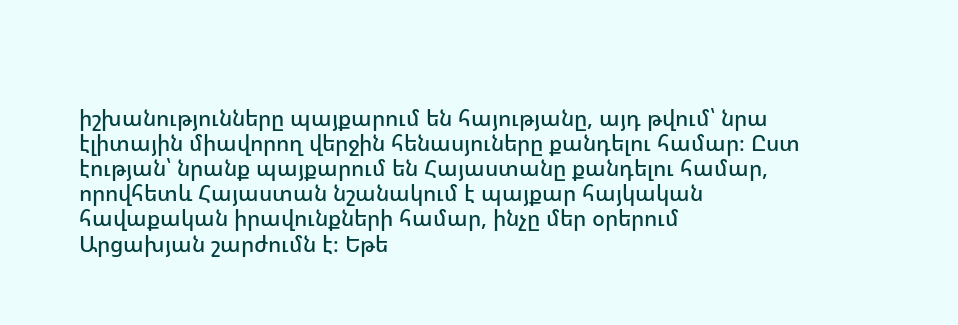իշխանությունները պայքարում են հայությանը, այդ թվում՝ նրա էլիտային միավորող վերջին հենասյուները քանդելու համար։ Ըստ էության՝ նրանք պայքարում են Հայաստանը քանդելու համար, որովհետև Հայաստան նշանակում է պայքար հայկական հավաքական իրավունքների համար, ինչը մեր օրերում Արցախյան շարժումն է։ Եթե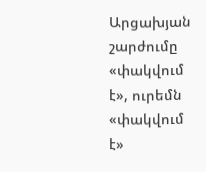Արցախյան շարժումը «փակվում է», ուրեմն «փակվում է»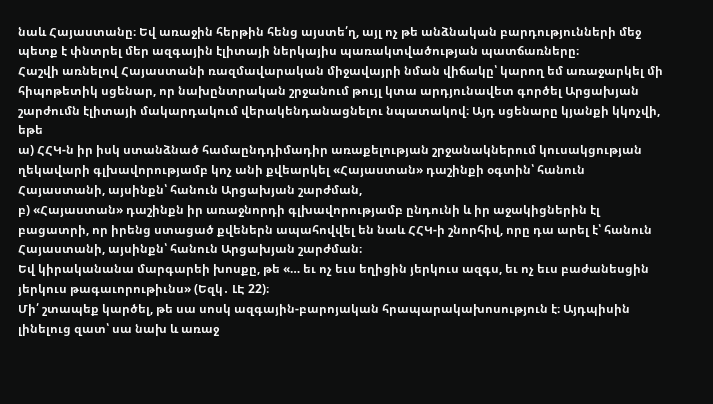նաև Հայաստանը։ Եվ առաջին հերթին հենց այստե՛ղ, այլ ոչ թե անձնական բարդությունների մեջ պետք է փնտրել մեր ազգային էլիտայի ներկայիս պառակտվածության պատճառները։
Հաշվի առնելով Հայաստանի ռազմավարական միջավայրի նման վիճակը՝ կարող եմ առաջարկել մի հիպոթետիկ սցենար, որ նախընտրական շրջանում թույլ կտա արդյունավետ գործել Արցախյան շարժումն էլիտայի մակարդակում վերակենդանացնելու նպատակով։ Այդ սցենարը կյանքի կկոչվի, եթե
ա) ՀՀԿ-ն իր իսկ ստանձնած համաընդդիմադիր առաքելության շրջանակներում կուսակցության ղեկավարի գլխավորությամբ կոչ անի քվեարկել «Հայաստան» դաշինքի օգտին՝ հանուն Հայաստանի, այսինքն՝ հանուն Արցախյան շարժման,
բ) «Հայաստան» դաշինքն իր առաջնորդի գլխավորությամբ ընդունի և իր աջակիցներին էլ բացատրի, որ իրենց ստացած քվեներն ապահովվել են նաև ՀՀԿ-ի շնորհիվ, որը դա արել է՝ հանուն Հայաստանի, այսինքն՝ հանուն Արցախյան շարժման։
Եվ կիրականանա մարգարեի խոսքը, թե «… եւ ոչ եւս եղիցին յերկուս ազգս, եւ ոչ եւս բաժանեսցին յերկուս թագաւորութիւնս» (Եզկ․ ԼԷ 22)։
Մի՛ շտապեք կարծել, թե սա սոսկ ազգային-բարոյական հրապարակախոսություն է։ Այդպիսին լինելուց զատ՝ սա նախ և առաջ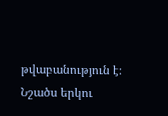թվաբանություն է։ Նշածս երկու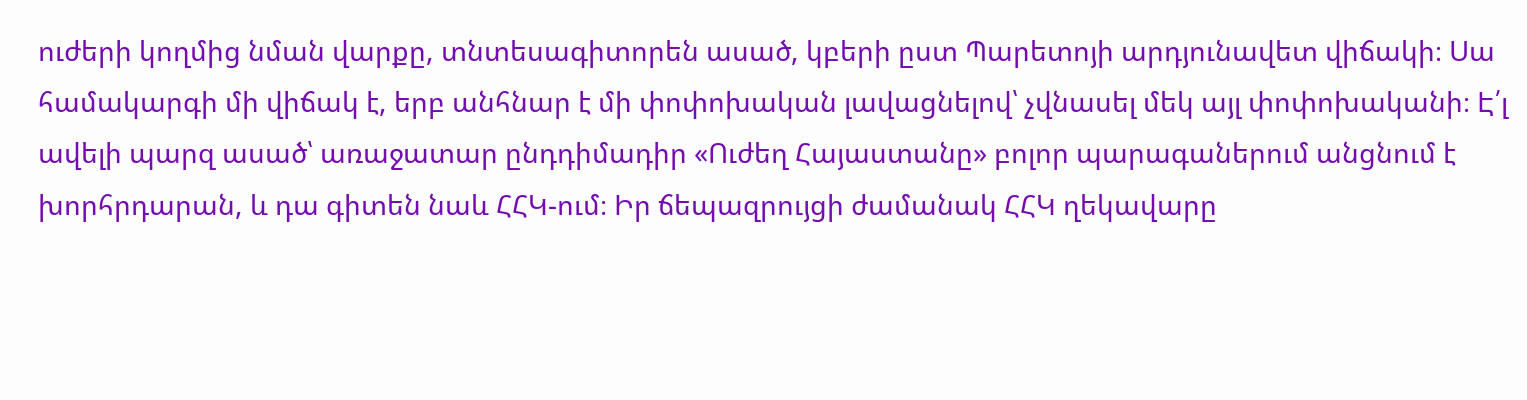ուժերի կողմից նման վարքը, տնտեսագիտորեն ասած, կբերի ըստ Պարետոյի արդյունավետ վիճակի։ Սա համակարգի մի վիճակ է, երբ անհնար է մի փոփոխական լավացնելով՝ չվնասել մեկ այլ փոփոխականի։ Է՛լ ավելի պարզ ասած՝ առաջատար ընդդիմադիր «Ուժեղ Հայաստանը» բոլոր պարագաներում անցնում է խորհրդարան, և դա գիտեն նաև ՀՀԿ-ում։ Իր ճեպազրույցի ժամանակ ՀՀԿ ղեկավարը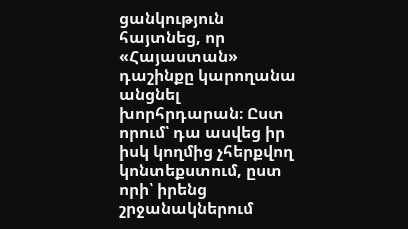ցանկություն հայտնեց, որ «Հայաստան» դաշինքը կարողանա անցնել խորհրդարան։ Ըստ որում՝ դա ասվեց իր իսկ կողմից չհերքվող կոնտեքստում, ըստ որի՝ իրենց շրջանակներում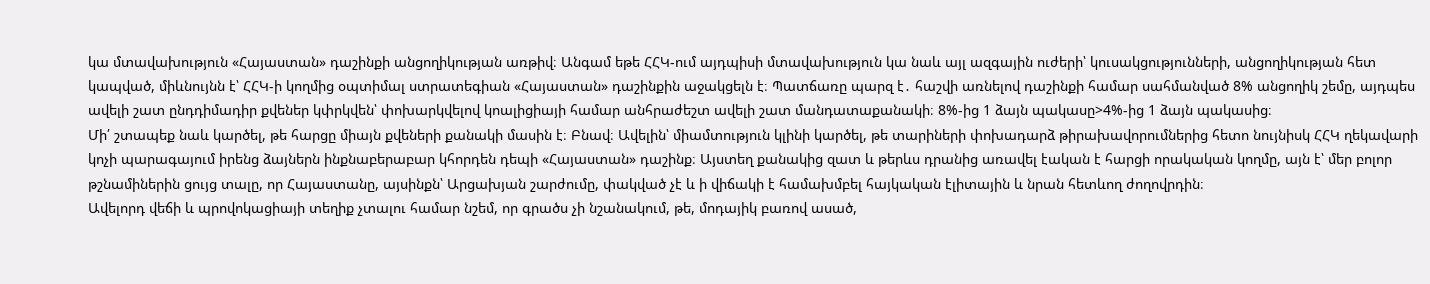կա մտավախություն «Հայաստան» դաշինքի անցողիկության առթիվ։ Անգամ եթե ՀՀԿ-ում այդպիսի մտավախություն կա նաև այլ ազգային ուժերի՝ կուսակցությունների, անցողիկության հետ կապված, միևնույնն է՝ ՀՀԿ-ի կողմից օպտիմալ ստրատեգիան «Հայաստան» դաշինքին աջակցելն է։ Պատճառը պարզ է․ հաշվի առնելով դաշինքի համար սահմանված 8% անցողիկ շեմը, այդպես ավելի շատ ընդդիմադիր քվեներ կփրկվեն՝ փոխարկվելով կոալիցիայի համար անհրաժեշտ ավելի շատ մանդատաքանակի։ 8%-ից 1 ձայն պակասը>4%-ից 1 ձայն պակասից։
Մի՛ շտապեք նաև կարծել, թե հարցը միայն քվեների քանակի մասին է։ Բնավ։ Ավելին՝ միամտություն կլինի կարծել, թե տարիների փոխադարձ թիրախավորումներից հետո նույնիսկ ՀՀԿ ղեկավարի կոչի պարագայում իրենց ձայներն ինքնաբերաբար կհորդեն դեպի «Հայաստան» դաշինք։ Այստեղ քանակից զատ և թերևս դրանից առավել էական է հարցի որակական կողմը, այն է՝ մեր բոլոր թշնամիներին ցույց տալը, որ Հայաստանը, այսինքն՝ Արցախյան շարժումը, փակված չէ և ի վիճակի է համախմբել հայկական էլիտային և նրան հետևող ժողովրդին։
Ավելորդ վեճի և պրովոկացիայի տեղիք չտալու համար նշեմ, որ գրածս չի նշանակում, թե, մոդայիկ բառով ասած,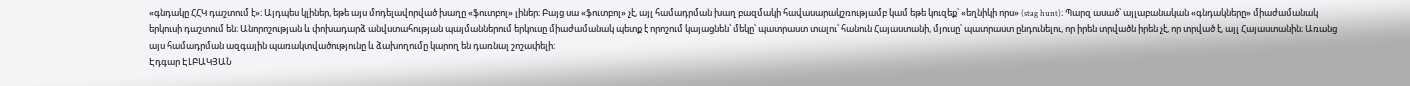«գնդակը ՀՀԿ դաշտում է»։ Այդպես կլիներ, եթե այս մոդելավորված խաղը «ֆուտբոլ» լիներ։ Բայց սա «ֆուտբոլ» չէ, այլ համադրման խաղ բազմակի հավասարակշռությամբ կամ եթե կուզեք՝ «եղնիկի որս» (stag hunt)։ Պարզ ասած՝ այլաբանական «գնդակները» միաժամանակ երկուսի դաշտում են։ Անորոշության և փոխադարձ անվստահության պայմաններում երկուսը միաժամանակ պետք է որոշում կայացնեն՝ մեկը՝ պատրաստ տալու՝ հանուն Հայաստանի, մյուսը՝ պատրաստ ընդունելու, որ իրեն տրվածն իրեն չէ, որ տրված է, այլ Հայաստանին։ Առանց այս համադրման ազգային պառակտվածությունը և ձախողումը կարող են դառնալ շոշափելի։
Էդգար ԷԼԲԱԿՅԱՆ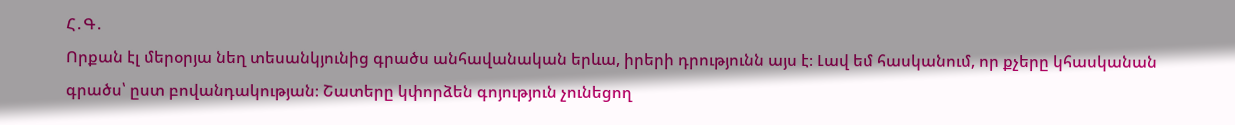Հ․Գ․
Որքան էլ մերօրյա նեղ տեսանկյունից գրածս անհավանական երևա, իրերի դրությունն այս է։ Լավ եմ հասկանում, որ քչերը կհասկանան գրածս՝ ըստ բովանդակության։ Շատերը կփորձեն գոյություն չունեցող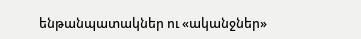ենթանպատակներ ու «ականջներ»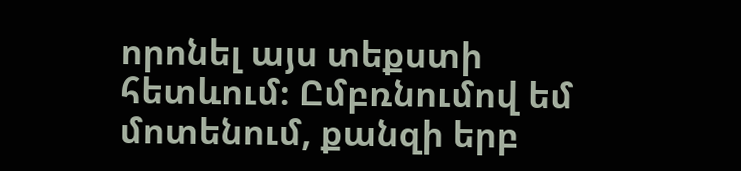որոնել այս տեքստի հետևում։ Ըմբռնումով եմ մոտենում, քանզի երբ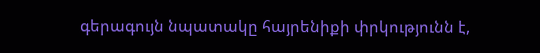գերագույն նպատակը հայրենիքի փրկությունն է,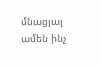մնացյալ ամեն ինչ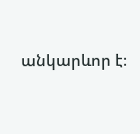անկարևոր է։